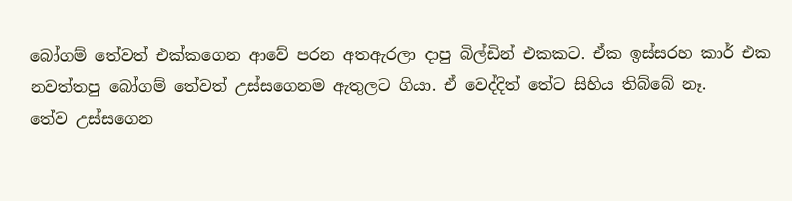බෝගම් තේවත් එක්කගෙන ආවේ පරන අතඇරලා දාපු බිල්ඩින් එකකට. ඒක ඉස්සරහ කාර් එක නවත්තපු බෝගම් තේවත් උස්සගෙනම ඇතුලට ගියා. ඒ වෙද්දිත් තේට සිහිය තිබ්බේ නෑ.
තේව උස්සගෙන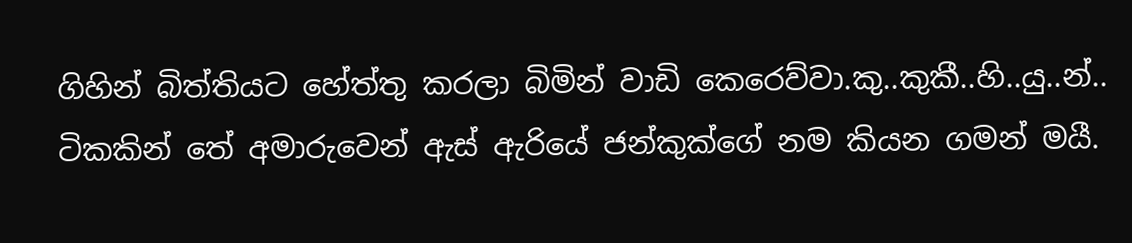ගිහින් බිත්තියට හේත්තු කරලා බිමින් වාඩි කෙරෙව්වා.කු..කුකී..හි..යු..න්..
ටිකකින් තේ අමාරුවෙන් ඇස් ඇරියේ ජන්කුක්ගේ නම කියන ගමන් මයී.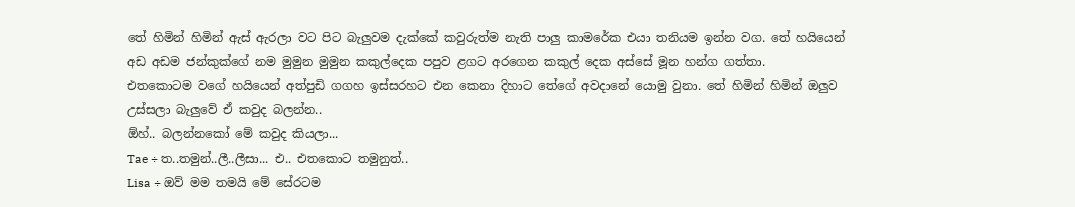තේ හිමින් හිමින් ඇස් ඇරලා වට පිට බැලුවම දැක්කේ කවුරුත්ම නැති පාලු කාමරේක එයා තනියම ඉන්න වග. තේ හයියෙන් අඩ අඩම ජන්කුක්ගේ නම මුමුන මුමුන කකුල්දෙක පපුව ළගට අරගෙන කකුල් දෙක අස්සේ මූන හන්ග ගත්තා.
එතකොටම වගේ හයියෙන් අත්පුඩි ගගහ ඉස්සරහට එන කෙනා දිහාට තේගේ අවදානේ යොමු වුනා. තේ හිමින් හිමින් ඔලුව උස්සලා බැලුවේ ඒ කවුද බලන්න..
ඕහ්.. බලන්නකෝ මේ කවුද කියලා...
Tae ÷ ත..තමුන්..ලී..ලීසා... එ.. එතකොට තමුනුත්..
Lisa ÷ ඔව් මම තමයි මේ සේරටම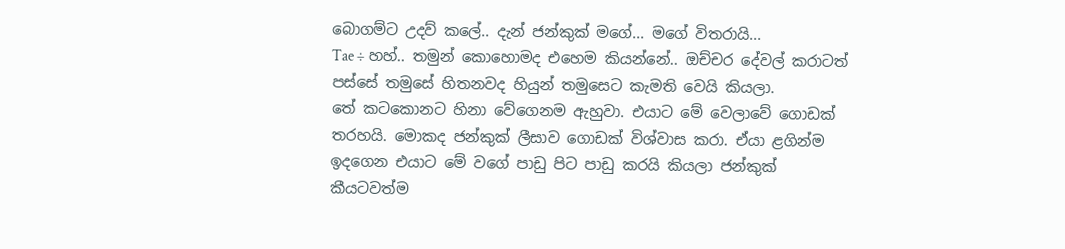බොගම්ට උදව් කලේ.. දැන් ජන්කුක් මගේ... මගේ විතරායි...
Tae ÷ හහ්.. තමුන් කොහොමද එහෙම කියන්නේ.. ඔච්චර දේවල් කරාටත් පස්සේ තමුසේ හිතනවද හියුන් තමුසෙට කැමති වෙයි කියලා.
තේ කටකොනට හිනා වේගෙනම ඇහුවා. එයාට මේ වෙලාවේ ගොඩක් තරහයි. මොකද ජන්කුක් ලීසාව ගොඩක් විශ්වාස කරා. ඒයා ළගින්ම ඉදගෙන එයාට මේ වගේ පාඩු පිට පාඩු කරයි කියලා ජන්කුක් කීයටවත්ම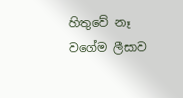හිතුවේ නෑ වගේම ලීසාව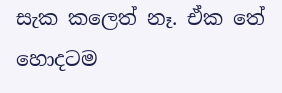සැක කලෙත් නෑ. ඒක තේ හොදටම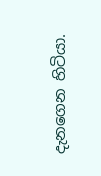දැනගෙන හිටියා.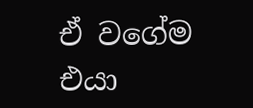ඒ වගේම එයා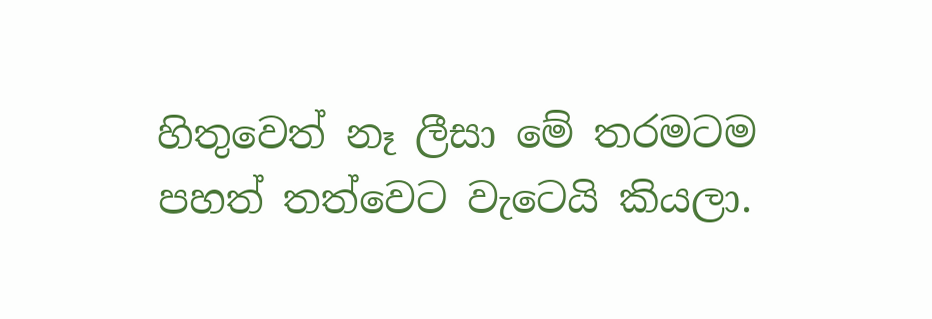හිතුවෙත් නෑ ලීසා මේ තරමටම පහත් තත්වෙට වැටෙයි කියලා.